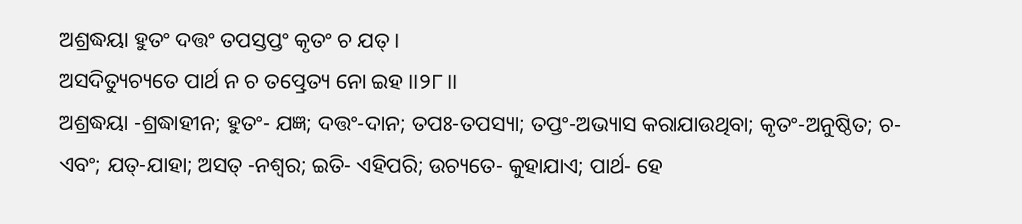ଅଶ୍ରଦ୍ଧୟା ହୁତଂ ଦତ୍ତଂ ତପସ୍ତପ୍ତଂ କୃତଂ ଚ ଯତ୍ ।
ଅସଦିତ୍ୟୁଚ୍ୟତେ ପାର୍ଥ ନ ଚ ତତ୍ପ୍ରେତ୍ୟ ନୋ ଇହ ।।୨୮।।
ଅଶ୍ରଦ୍ଧୟା -ଶ୍ରଦ୍ଧାହୀନ; ହୁତଂ- ଯଜ୍ଞ; ଦତ୍ତଂ-ଦାନ; ତପଃ-ତପସ୍ୟା; ତପ୍ତଂ-ଅଭ୍ୟାସ କରାଯାଉଥିବା; କୃତଂ-ଅନୁଷ୍ଠିତ; ଚ-ଏବଂ; ଯତ୍-ଯାହା; ଅସତ୍ -ନଶ୍ୱର; ଇତି- ଏହିପରି; ଉଚ୍ୟତେ- କୁହାଯାଏ; ପାର୍ଥ- ହେ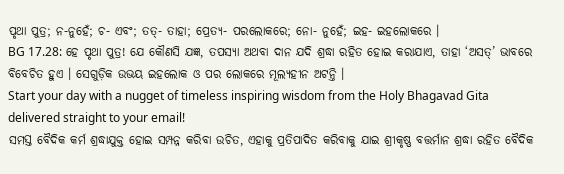ପୃଥା ପୁତ୍ର; ନ-ନୁହେଁ; ଚ- ଏବଂ; ତତ୍- ତାହା; ପ୍ରେତ୍ୟ- ପରଲୋକରେ; ନୋ- ନୁହେଁ; ଇହ- ଇହଲୋକରେ ।
BG 17.28: ହେ ପୃଥା ପୁତ୍ର! ଯେ କୌଣସି ଯଜ୍ଞ, ତପସ୍ୟା ଅଥବା ଦାନ ଯଦି ଶ୍ରଦ୍ଧା ରହିତ ହୋଇ କରାଯାଏ, ତାହା ‘ଅସତ୍’ ଭାବରେ ବିବେଚିତ ହୁଏ । ସେଗୁଡ଼ିକ ଉଭୟ ଇହଲୋକ ଓ ପର ଲୋକରେ ମୂଲ୍ୟହୀନ ଅଟନ୍ତି ।
Start your day with a nugget of timeless inspiring wisdom from the Holy Bhagavad Gita delivered straight to your email!
ସମସ୍ତ ବୈଦିକ କର୍ମ ଶ୍ରଦ୍ଧାଯୁକ୍ତ ହୋଇ ସମ୍ପନ୍ନ କରିବା ଉଚିତ, ଏହାକୁ ପ୍ରତିପାଦିତ କରିବାକୁ ଯାଇ ଶ୍ରୀକୃଷ୍ଣ ବତ୍ତର୍ମାନ ଶ୍ରଦ୍ଧା ରହିତ ବୈଦିକ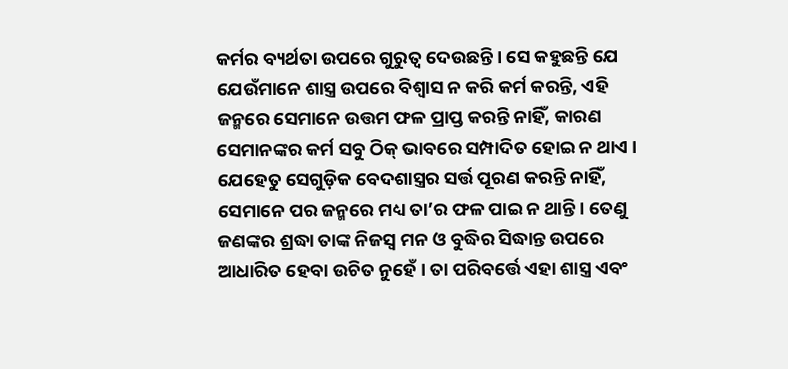କର୍ମର ବ୍ୟର୍ଥତା ଉପରେ ଗୁରୁତ୍ୱ ଦେଉଛନ୍ତି । ସେ କହୁଛନ୍ତି ଯେ ଯେଉଁମାନେ ଶାସ୍ତ୍ର ଉପରେ ବିଶ୍ୱାସ ନ କରି କର୍ମ କରନ୍ତି, ଏହି ଜନ୍ମରେ ସେମାନେ ଉତ୍ତମ ଫଳ ପ୍ରାପ୍ତ କରନ୍ତି ନାହିଁ, କାରଣ ସେମାନଙ୍କର କର୍ମ ସବୁ ଠିକ୍ ଭାବରେ ସମ୍ପାଦିତ ହୋଇ ନ ଥାଏ । ଯେହେତୁ ସେଗୁଡ଼ିକ ବେଦଶାସ୍ତ୍ରର ସର୍ତ୍ତ ପୂରଣ କରନ୍ତି ନାହିଁ, ସେମାନେ ପର ଜନ୍ମରେ ମଧ୍ୟ ତା’ର ଫଳ ପାଇ ନ ଥାନ୍ତି । ତେଣୁ ଜଣଙ୍କର ଶ୍ରଦ୍ଧା ତାଙ୍କ ନିଜସ୍ୱ ମନ ଓ ବୁଦ୍ଧିର ସିଦ୍ଧାନ୍ତ ଉପରେ ଆଧାରିତ ହେବା ଉଚିତ ନୁହେଁ । ତା ପରିବର୍ତ୍ତେ ଏହା ଶାସ୍ତ୍ର ଏବଂ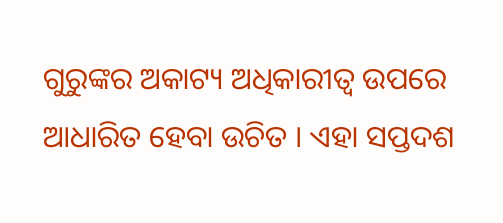ଗୁରୁଙ୍କର ଅକାଟ୍ୟ ଅଧିକାରୀତ୍ୱ ଉପରେ ଆଧାରିତ ହେବା ଉଚିତ । ଏହା ସପ୍ତଦଶ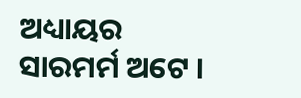ଅଧ୍ୟାୟର ସାରମର୍ମ ଅଟେ ।